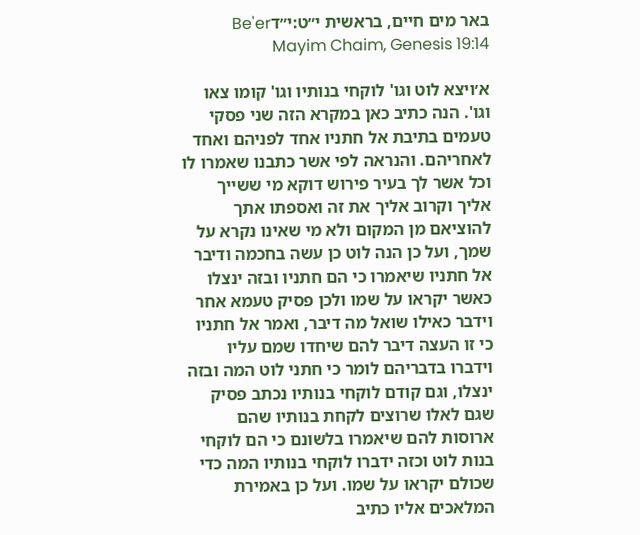באר מים חיים, בראשית י״ט:י״דBe'er Mayim Chaim, Genesis 19:14

א׳ויצא לוט וגו' לוקחי בנותיו וגו' קומו צאו וגו'. הנה כתיב כאן במקרא הזה שני פסקי טעמים בתיבת אל חתניו אחד לפניהם ואחד לאחריהם. והנראה לפי אשר כתבנו שאמרו לו וכל אשר לך בעיר פירוש דוקא מי ששייך אליך וקרוב אליך את זה ואספתו אתך להוציאם מן המקום ולא מי שאינו נקרא על שמך, ועל כן הנה לוט כן עשה בחכמה ודיבר אל חתניו שיאמרו כי הם חתניו ובזה ינצלו כאשר יקראו על שמו ולכן פסיק טעמא אחר וידבר כאילו שואל מה דיבר, ואמר אל חתניו כי זו העצה דיבר להם שיחדו שמם עליו וידברו בדבריהם לומר כי חתני לוט המה ובזה ינצלו, וגם קודם לוקחי בנותיו נכתב פסיק שגם לאלו שרוצים לקחת בנותיו שהם ארוסות להם שיאמרו בלשונם כי הם לוקחי בנות לוט וכזה ידברו לוקחי בנותיו המה כדי שכולם יקראו על שמו. ועל כן באמירת המלאכים אליו כתיב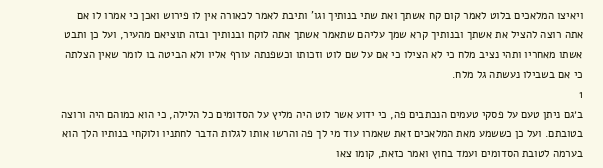ויאיצו המלאכים בלוט לאמר קום קח אשתך ואת שתי בנותיך וגו' ותיבת לאמר לכאורה אין לו פירוש ואכן כי אמרו לו אם אתה רוצה להציל את אשתך ובנותיך קרא שמך עליהם שתאמר אשתך אתה לוקח ובנותיך ובזה תוציאם מהעיר, ועל כן ותבט אשתו מאחריו ותהי נציב מלח כי לא הצילו כי אם על שם לוט וזכותו וכשפנתה עורף אליו ולא הביטה בו לומר שאין הצלתה כי אם בשבילו נעשתה גל מלח.
1
ב׳גם ניתן טעם על פסקי טעמים הנכתבים פה, כי ידוע אשר לוט היה מליץ על הסדומים כל הלילה, כי הוא כמוהם היה ורוצה בטובתם. ועל כן כששמע מאת המלאכים זאת שאמרו עוד מי לך פה והרשו אותו לגלות הדבר לחתניו ולוקחי בנותיו הלך הוא בערמה לטובת הסדומים ועמד בחוץ ואמר כזאת, קומו צאו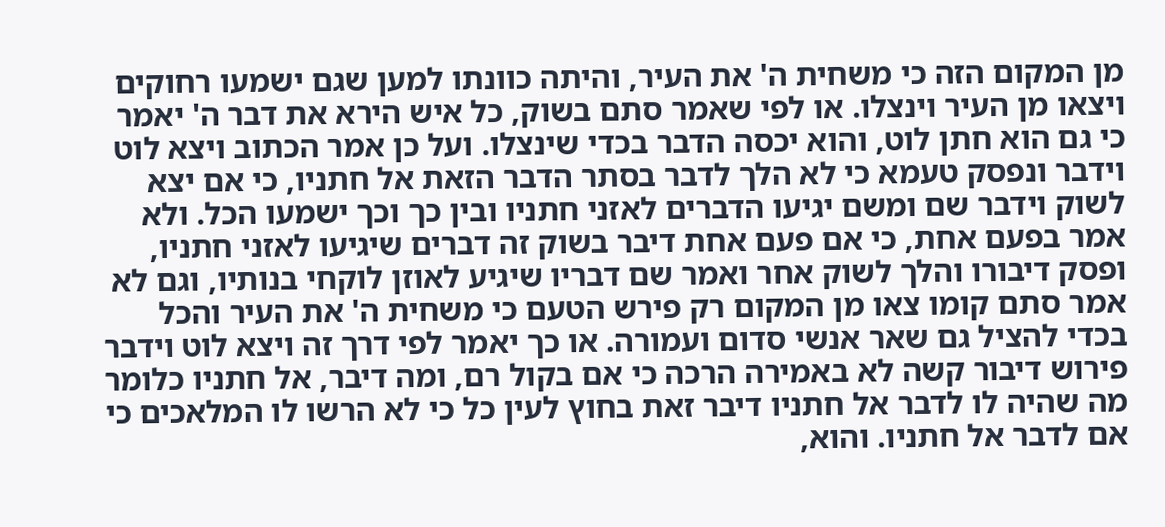מן המקום הזה כי משחית ה' את העיר, והיתה כוונתו למען שגם ישמעו רחוקים ויצאו מן העיר וינצלו. או לפי שאמר סתם בשוק, כל איש הירא את דבר ה' יאמר כי גם הוא חתן לוט, והוא יכסה הדבר בכדי שינצלו. ועל כן אמר הכתוב ויצא לוט וידבר ונפסק טעמא כי לא הלך לדבר בסתר הדבר הזאת אל חתניו, כי אם יצא לשוק וידבר שם ומשם יגיעו הדברים לאזני חתניו ובין כך וכך ישמעו הכל. ולא אמר בפעם אחת, כי אם פעם אחת דיבר בשוק זה דברים שיגיעו לאזני חתניו, ופסק דיבורו והלך לשוק אחר ואמר שם דבריו שיגיע לאוזן לוקחי בנותיו, וגם לא אמר סתם קומו צאו מן המקום רק פירש הטעם כי משחית ה' את העיר והכל בכדי להציל גם שאר אנשי סדום ועמורה. או כך יאמר לפי דרך זה ויצא לוט וידבר פירוש דיבור קשה לא באמירה הרכה כי אם בקול רם, ומה דיבר, אל חתניו כלומר מה שהיה לו לדבר אל חתניו דיבר זאת בחוץ לעין כל כי לא הרשו לו המלאכים כי אם לדבר אל חתניו. והוא,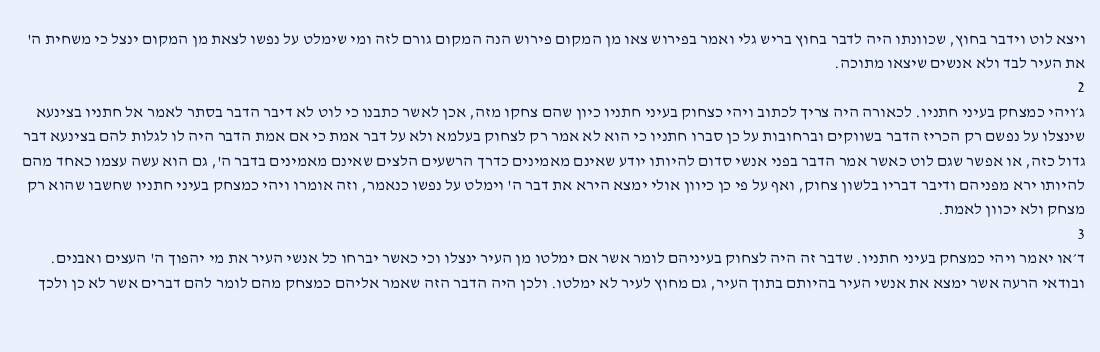ויצא לוט וידבר בחוץ, שכוונתו היה לדבר בחוץ בריש גלי ואמר בפירוש צאו מן המקום פירוש הנה המקום גורם לזה ומי שימלט על נפשו לצאת מן המקום ינצל כי משחית ה' את העיר לבד ולא אנשים שיצאו מתוכה.
2
ג׳ויהי כמצחק בעיני חתניו. לכאורה היה צריך לכתוב ויהי כצחוק בעיני חתניו כיון שהם צחקו מזה, אכן לאשר כתבנו כי לוט לא דיבר הדבר בסתר לאמר אל חתניו בצינעא שינצלו על נפשם רק הכריז הדבר בשווקים וברחובות על כן סברו חתניו כי הוא לא אמר רק לצחוק בעלמא ולא על דבר אמת כי אם אמת הדבר היה לו לגלות להם בצינעא דבר גדול כזה, או אפשר שגם לוט כאשר אמר הדבר בפני אנשי סדום להיותו יודע שאינם מאמינים כדרך הרשעים הלצים שאינם מאמינים בדבר ה', גם הוא עשה עצמו כאחד מהם להיותו ירא מפניהם ודיבר דבריו בלשון צחוק, ואף על פי כן כיוון אולי ימצא הירא את דבר ה' וימלט על נפשו כנאמר, וזה אומרו ויהי כמצחק בעיני חתניו שחשבו שהוא רק מצחק ולא יכוון לאמת.
3
ד׳או יאמר ויהי כמצחק בעיני חתניו. שדבר זה היה לצחוק בעיניהם לומר אשר אם ימלטו מן העיר ינצלו וכי כאשר יברחו כל אנשי העיר את מי יהפוך ה' העצים ואבנים. ובודאי הרעה אשר ימצא את אנשי העיר בהיותם בתוך העיר, גם מחוץ לעיר לא ימלטו. ולכן היה הדבר הזה שאמר אליהם כמצחק מהם לומר להם דברים אשר לא כן ולכך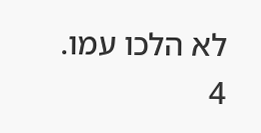לא הלכו עמו.
4